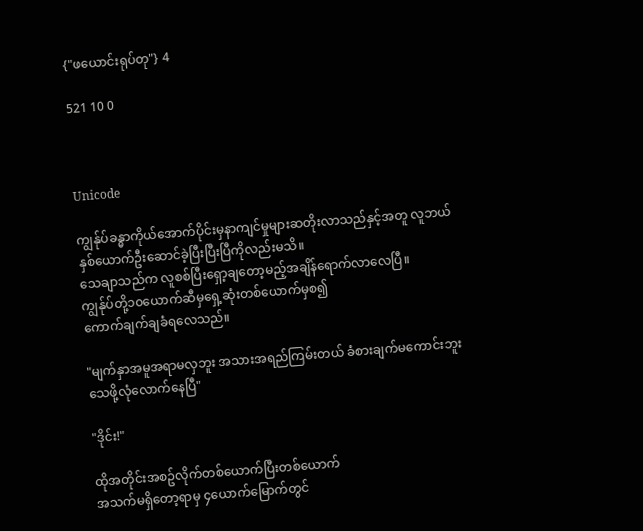{"ဖယောင်းရုပ်တု"} 4

521 10 0



Unicode

ကျွန်ုပ်ခန္ဓာကိုယ်အောက်ပိုင်းမှနာကျင်မှုများဆတိုးလာသည်နှင့်အတူ လူဘယ်နှစ်ယောက်ဦးဆောင်ခဲ့ပြီးပြီးပြီကိုလည်းမသိ။
သေချာသည်က လူစစ်ပြီးရှော့ချတော့မည့်အချိန်ရောက်လာလေပြီ။
ကျွန်ုပ်တို့၁၀ယောက်ဆီမှရှေ့ဆုံးတစ်ယောက်မှစ၍
ကောက်ချက်ချခံရလေသည်။

"မျက်နှာအမူအရာမလှဘူး အသားအရည်ကြမ်းတယ် ခံစားချက်မကောင်းဘူး သေဖို့လုံလောက်နေပြီ"

"ဒိုင်း!"

ထိုအတိုင်းအစဥ်လိုက်တစ်ယောက်ပြီးတစ်ယောက်
အသက်မရှိတော့ရာမှ ၄ယောက်မြောက်တွင်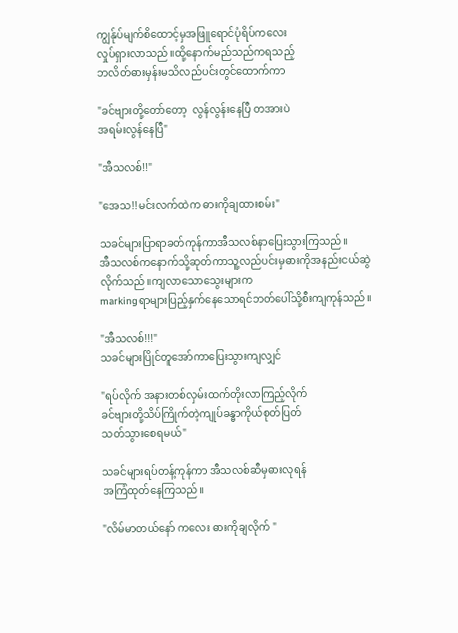ကျွန်ုပ်မျက်စိထောင့်မှအဖြူရောင်ပုံရိပ်ကလေး
လှုပ်ရှားလာသည်။ထို့နောက်မည်သည်ကရသည့်
ဘလိတ်ဓားမှန်းမသိလည်ပင်းတွင်ထောက်ကာ

"ခင်ဗျားတို့တော်တော့  လွန်လွန်းနေပြီ တအားပဲ
အရမ်းလွန်နေပြီ"

"အီသလစ်!!"

"အေသ!!မင်းလက်ထဲက ဓားကိုချထားစမ်း"

သခင်များပြာရာခတ်ကုန်ကာအီသလစ်နာပြေးသွားကြသည်။
အီသလစ်ကနောက်သို့ဆုတ်ကာသူ့လည်ပင်းမှဓားကိုအနည်းငယ်ဆွဲလိုက်သည်။ကျလာသောသွေးများက
markingရာများပြည့်နှက်နေသောရင်ဘတ်ပေါ်သို့စီးကျကုန်သည်။

"အီသလစ်!!!"
သခင်များပြိုင်တူအော်ကာပြေးသွားကျလျှင်

"ရပ်လိုက် အနားတစ်လှမ်းထက်တိုးလာကြည့်လိုက်
ခင်ဗျားတို့သိပ်ကြိုက်တဲ့ကျုပ်ခန္ဓာကိုယ်စုတ်ပြတ်
သတ်သွားစေရမယ်"

သခင်များရပ်တန့်ကုန်ကာ အီသလစ်ဆီမှဓားလုရန်
အကြံထုတ်နေကြသည်။

"လိမ်မာတယ်နော် ကလေး ဓားကိုချလိုက် "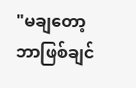"မချတော့ဘာဖြစ်ချင်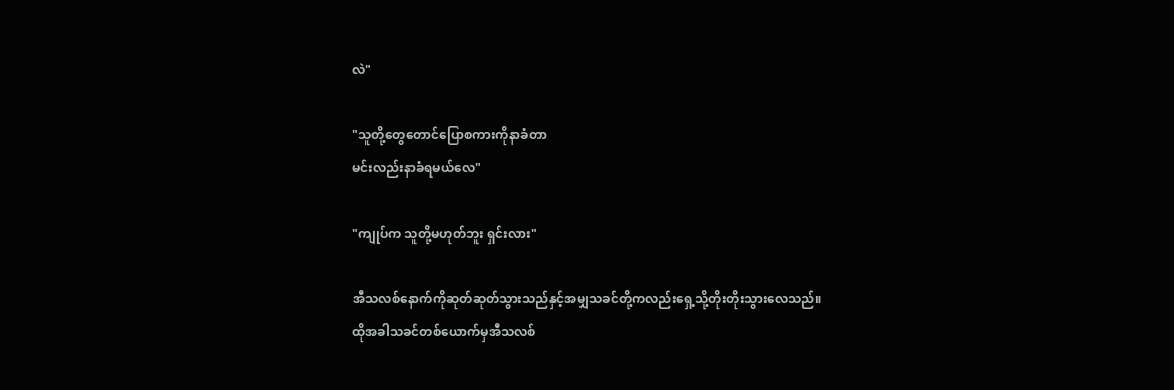လဲ"

"သူတို့တွေတောင်ပြောစကားကိုနာခံတာ
မင်းလည်းနာခံရမယ်လေ"

"ကျုပ်က သူတို့မဟုတ်ဘူး ရှင်းလား"

အီသလစ်နောက်ကိုဆုတ်ဆုတ်သွားသည်နှင့်အမျှသခင်တို့ကလည်းရှေ့သို့တိုးတိုးသွားလေသည်။
ထိုအခါသခင်တစ်ယောက်မှအီသလစ်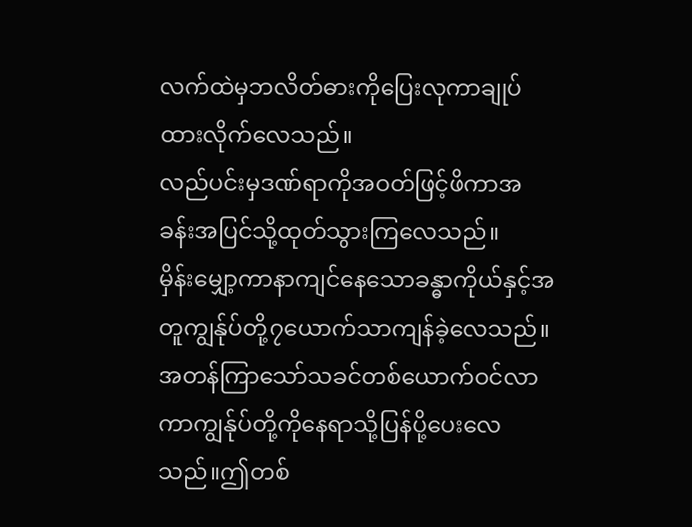လက်ထဲမှဘလိတ်ဓားကိုပြေးလုကာချုပ်ထားလိုက်လေသည်။
လည်ပင်းမှဒဏ်ရာကိုအဝတ်ဖြင့်ဖိကာအခန်းအပြင်သို့ထုတ်သွားကြလေသည်။
မှိန်းမျှော့ကာနာကျင်နေသောခန္ဓာကိုယ်နှင့်အတူကျွန်ုပ်တို့၇ယောက်သာကျန်ခဲ့လေသည်။
အတန်ကြာသော်သခင်တစ်ယောက်ဝင်လာကာကျွန်ုပ်တို့ကိုနေရာသို့ပြန်ပို့ပေးလေသည်။ဤတစ်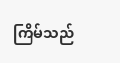ကြိမ်သည်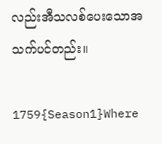လည်းအီသလစ်ပေးသောအသက်ပင်တည်း။

1759{Season1}Where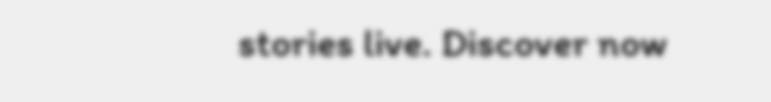stories live. Discover now